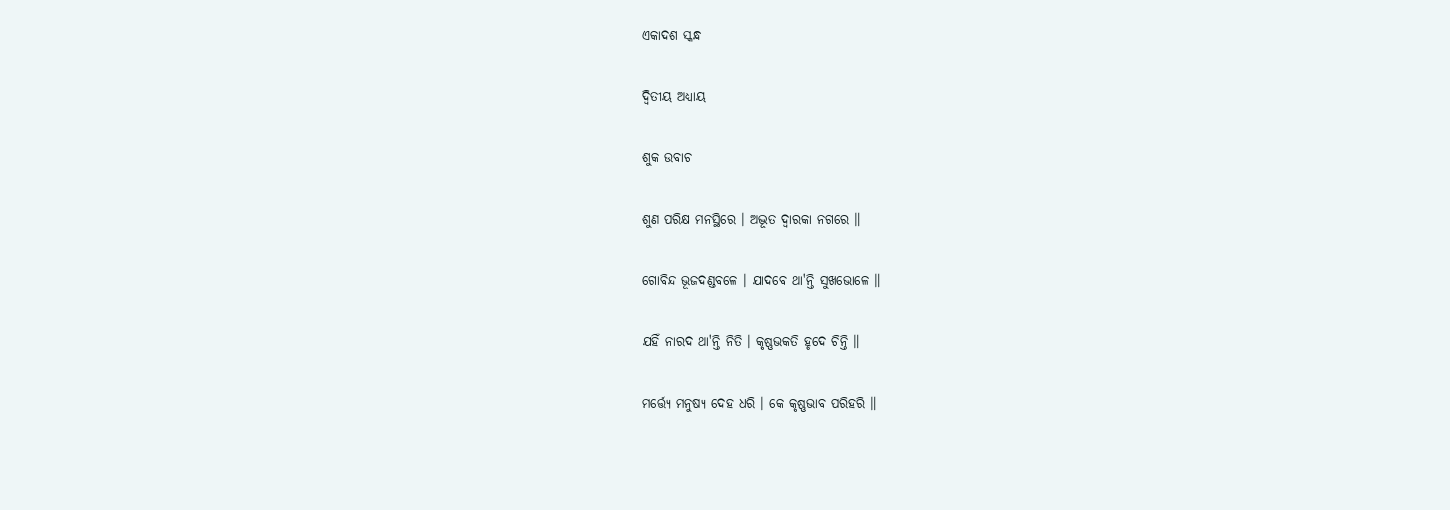ଏକାଦଶ ସ୍କନ୍ଧ

ଦ୍ୱିତୀୟ ଅଧ୍ୟାୟ

ଶୁକ ଉବାଚ

ଶୁଣ ପରିକ୍ଷ ମନସ୍ଥିରେ । ଅଦ୍ଭୂତ ଦ୍ୱାରକା ନଗରେ ॥

ଗୋବିନ୍ଦ ଭୂଜଦଣ୍ଡବଳେ । ଯାଦବେ ଥା'ନ୍ତି ସୁଖଭୋଳେ ॥

ଯହିଁ ନାରଦ ଥା'ନ୍ତି ନିତି । କୃଷ୍ଣଭକତି ହୃଦେ ଚିନ୍ତି ॥

ମର୍ତ୍ତ୍ୟେ ମନୁଷ୍ୟ ଦେହ ଧରି । କେ କୃଷ୍ଣଭାବ ପରିହରି ॥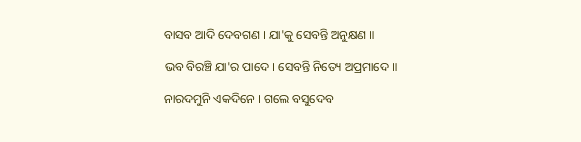ବାସବ ଆଦି ଦେବଗଣ । ଯା'କୁ ସେବନ୍ତି ଅନୁକ୍ଷଣ ॥

ଭବ ବିରଞ୍ଚି ଯା'ର ପାଦେ । ସେବନ୍ତି ନିତ୍ୟେ ଅପ୍ରମାଦେ ॥

ନାରଦମୁନି ଏକଦିନେ । ଗଲେ ବସୁଦେବ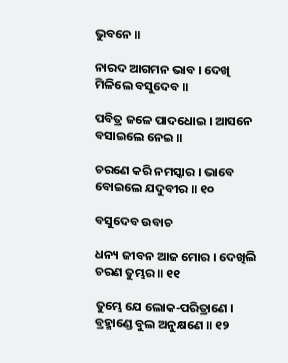ଭୁବନେ ॥

ନାରଦ ଆଗମନ ଭାବ । ଦେଖି ମିଳିଲେ ବସୁଦେବ ॥

ପବିତ୍ର ଜଳେ ପାଦଧୋଇ । ଆସନେ ବସାଇଲେ ନେଇ ॥

ଚରଣେ କରି ନମସ୍କାର । ଭାବେ ବୋଇଲେ ଯଦୁବୀର ॥ ୧୦

ବସୁଦେବ ଉବାଚ

ଧନ୍ୟ ଜୀବନ ଆଜ ମୋର । ଦେଖିଲି ଚରଣ ତୁମ୍ଭର ॥ ୧୧

ତୁମ୍ଭେ ଯେ ଲୋକ-ପରିତ୍ରାଣେ । ବ୍ରହ୍ମାଣ୍ଡେ ବୁଲ ଅନୁକ୍ଷଣେ ॥ ୧୨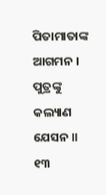ପିତାମାତାଙ୍କ ଆଗମନ । ପୁତ୍ରଙ୍କୁ କଲ୍ୟାଣ ଯେସନ ॥ ୧୩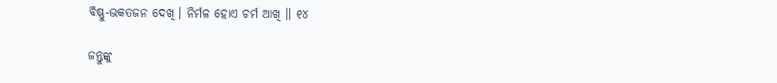ବିଷ୍ଣୁ-ଭକତଜନ ଦେଖି । ନିର୍ମଳ ହୋଏ ଚର୍ମ ଆଖି ॥ ୧୪

ଜନ୍ତୁଙ୍କୁ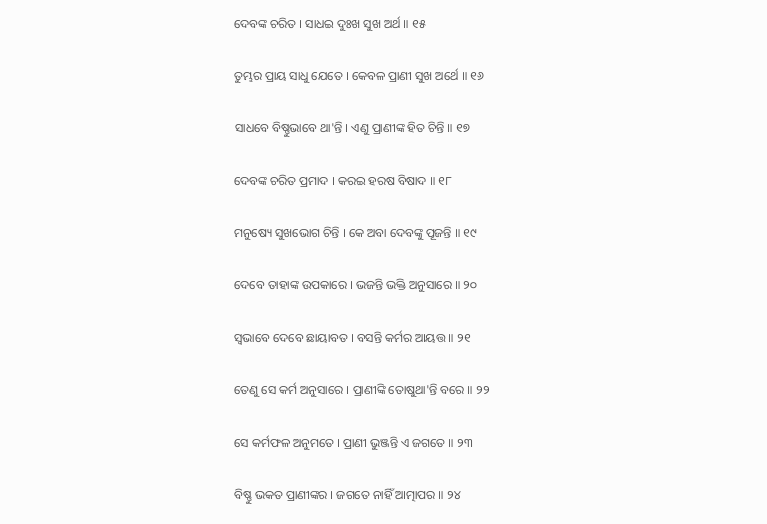ଦେବଙ୍କ ଚରିତ । ସାଧଇ ଦୁଃଖ ସୁଖ ଅର୍ଥ ॥ ୧୫

ତୁମ୍ଭର ପ୍ରାୟ ସାଧୁ ଯେତେ । କେବଳ ପ୍ରାଣୀ ସୁଖ ଅର୍ଥେ ॥ ୧୬

ସାଧବେ ବିଷ୍ଣୁଭାବେ ଥା'ନ୍ତି । ଏଣୁ ପ୍ରାଣୀଙ୍କ ହିତ ଚିନ୍ତି ॥ ୧୭

ଦେବଙ୍କ ଚରିତ ପ୍ରମାଦ । କରଇ ହରଷ ବିଷାଦ ॥ ୧୮

ମନୁଷ୍ୟେ ସୁଖଭୋଗ ଚିନ୍ତି । କେ ଅବା ଦେବଙ୍କୁ ପୂଜନ୍ତି ॥ ୧୯

ଦେବେ ତାହାଙ୍କ ଉପକାରେ । ଭଜନ୍ତି ଭକ୍ତି ଅନୁସାରେ ॥ ୨୦

ସ୍ୱଭାବେ ଦେବେ ଛାୟାବତ । ବସନ୍ତି କର୍ମର ଆୟତ୍ତ ॥ ୨୧

ତେଣୁ ସେ କର୍ମ ଅନୁସାରେ । ପ୍ରାଣୀଙ୍କି ତୋଷୁଥା'ନ୍ତି ବରେ ॥ ୨୨

ସେ କର୍ମଫଳ ଅନୁମତେ । ପ୍ରାଣୀ ଭୁଞ୍ଜନ୍ତି ଏ ଜଗତେ ॥ ୨୩

ବିଷ୍ଣୁ ଭକତ ପ୍ରାଣୀଙ୍କର । ଜଗତେ ନାହିଁ ଆତ୍ମାପର ॥ ୨୪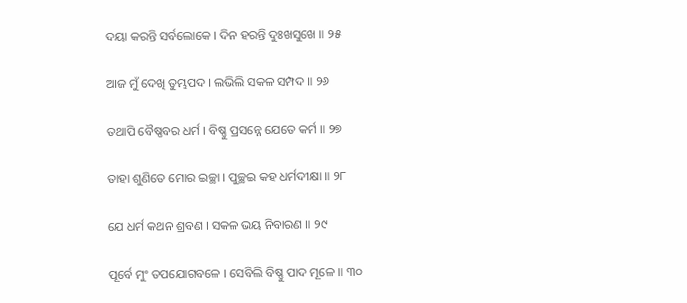ଦୟା କରନ୍ତି ସର୍ବଲୋକେ । ଦିନ ହରନ୍ତି ଦୁଃଖସୁଖେ ॥ ୨୫

ଆଜ ମୁଁ ଦେଖି ତୁମ୍ଭପଦ । ଲଭିଲି ସକଳ ସମ୍ପଦ ॥ ୨୬

ତଥାପି ବୈଷ୍ଣବର ଧର୍ମ । ବିଷ୍ଣୁ ପ୍ରସନ୍ନେ ଯେତେ କର୍ମ ॥ ୨୭

ତାହା ଶୁଣିତେ ମୋର ଇଚ୍ଛା । ପୁଚ୍ଛଇ କହ ଧର୍ମଦୀକ୍ଷା ॥ ୨୮

ଯେ ଧର୍ମ କଥନ ଶ୍ରବଣ । ସକଳ ଭୟ ନିବାରଣ ॥ ୨୯

ପୂର୍ବେ ମୁଂ ତପଯୋଗବଳେ । ସେବିଲି ବିଷ୍ଣୁ ପାଦ ମୂଳେ ॥ ୩୦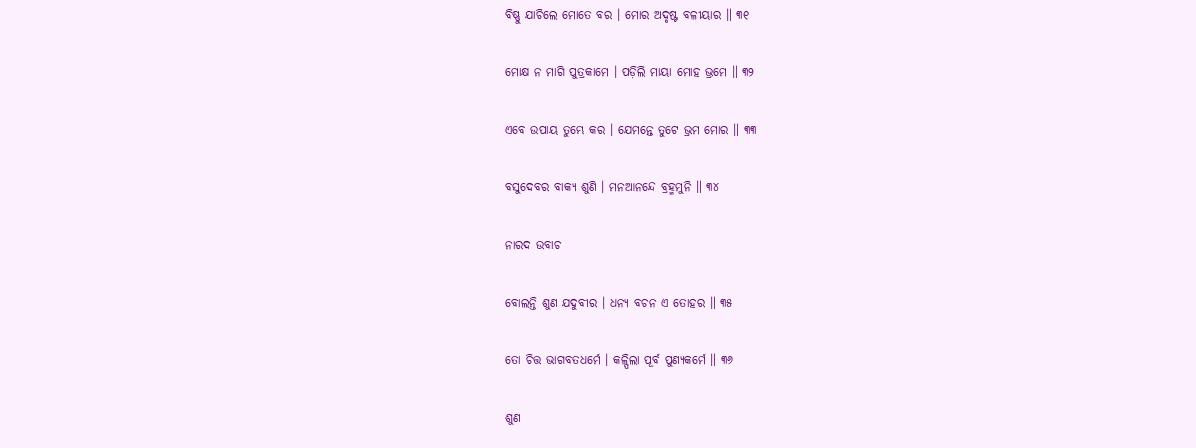ବିଷ୍ଣୁ ଯାଚିଲେ ମୋତେ ବର । ମୋର ଅଦୃଷ୍ଟ ବଳୀୟାର ॥ ୩୧

ମୋକ୍ଷ ନ ମାଗି ପୁତ୍ରକାମେ । ପଡ଼ିଲି ମାୟା ମୋହ ଭ୍ରମେ ॥ ୩୨

ଏବେ ଉପାୟ ତୁମ୍ଭେ କର । ଯେମନ୍ତେ ତୁଟେ ଭ୍ରମ ମୋର ॥ ୩୩

ବସୁଦେବର ବାକ୍ୟ ଶୁଣି । ମନଆନନ୍ଦେ ବ୍ରହ୍ମମୁନି ॥ ୩୪

ନାରଦ ଉବାଚ

ବୋଲନ୍ତି ଶୁଣ ଯଦୁବୀର । ଧନ୍ୟ ବଚନ ଏ ତୋହର ॥ ୩୫

ତୋ ଚିତ୍ତ ଭାଗବତଧର୍ମେ । କଳ୍ପିଲା ପୂର୍ବ ପୁଣ୍ୟକର୍ମେ ॥ ୩୬

ଶୁଣ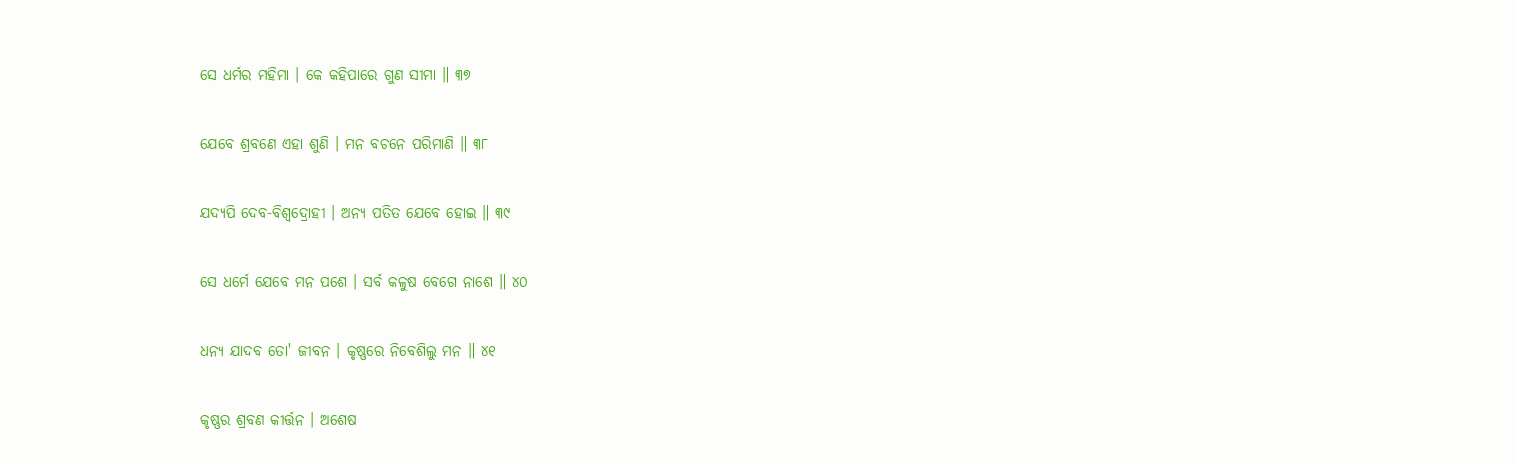ସେ ଧର୍ମର ମହିମା । କେ କହିପାରେ ଗୁଣ ସୀମା ॥ ୩୭

ଯେବେ ଶ୍ରବଣେ ଏହା ଶୁଣି । ମନ ବଚନେ ପରିମାଣି ॥ ୩୮

ଯଦ୍ୟପି ଦେବ-ବିଶ୍ୱଦ୍ରୋହୀ । ଅନ୍ୟ ପତିତ ଯେବେ ହୋଇ ॥ ୩୯

ସେ ଧର୍ମେ ଯେବେ ମନ ପଶେ । ସର୍ବ କଳୁଷ ବେଗେ ନାଶେ ॥ ୪୦

ଧନ୍ୟ ଯାଦବ ତୋ' ଜୀବନ । କୃଷ୍ଣରେ ନିବେଶିଲୁ ମନ ॥ ୪୧

କୃଷ୍ଣର ଶ୍ରବଣ କୀର୍ତ୍ତନ । ଅଶେଷ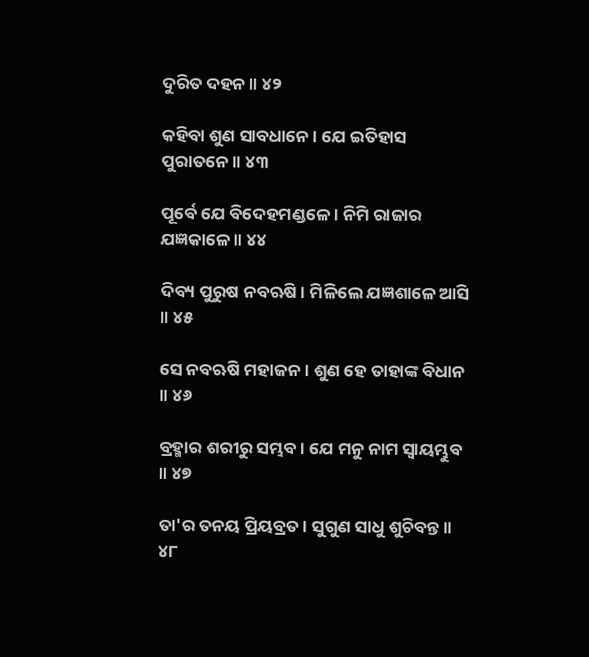ଦୁରିତ ଦହନ ॥ ୪୨

କହିବା ଶୁଣ ସାବଧାନେ । ଯେ ଇତିହାସ ପୁରାତନେ ॥ ୪୩

ପୂର୍ବେ ଯେ ବିଦେହମଣ୍ଡଳେ । ନିମି ରାଜାର ଯଜ୍ଞକାଳେ ॥ ୪୪

ଦିବ୍ୟ ପୁରୁଷ ନବଋଷି । ମିଳିଲେ ଯଜ୍ଞଶାଳେ ଆସି ॥ ୪୫

ସେ ନବଋଷି ମହାଜନ । ଶୁଣ ହେ ତାହାଙ୍କ ବିଧାନ ॥ ୪୬

ବ୍ରହ୍ମାର ଶରୀରୁ ସମ୍ଭବ । ଯେ ମନୁ ନାମ ସ୍ୱାୟମ୍ଭୁବ ॥ ୪୭

ତା'ର ତନୟ ପ୍ରିୟବ୍ରତ । ସୁଗୁଣ ସାଧୁ ଶୁଚିବନ୍ତ ॥ ୪୮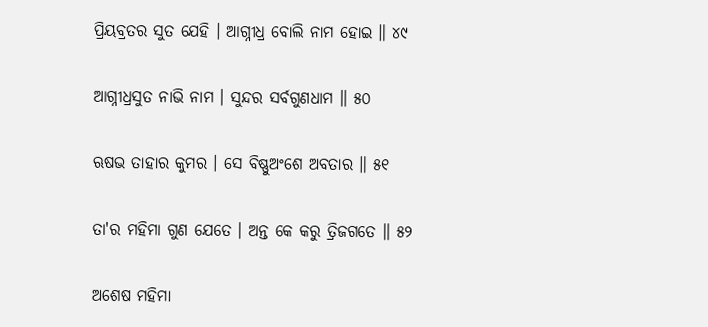ପ୍ରିୟବ୍ରତର ସୁତ ଯେହି । ଆଗ୍ନୀଧ୍ର ବୋଲି ନାମ ହୋଇ ॥ ୪୯

ଆଗ୍ନୀଧ୍ରସୁତ ନାଭି ନାମ । ସୁନ୍ଦର ସର୍ବଗୁଣଧାମ ॥ ୫୦

ଋଷଭ ତାହାର କୁମର । ସେ ବିଷ୍ଣୁଅଂଶେ ଅବତାର ॥ ୫୧

ତା'ର ମହିମା ଗୁଣ ଯେତେ । ଅନ୍ତ କେ କରୁ ତ୍ରିଜଗତେ ॥ ୫୨

ଅଶେଷ ମହିମା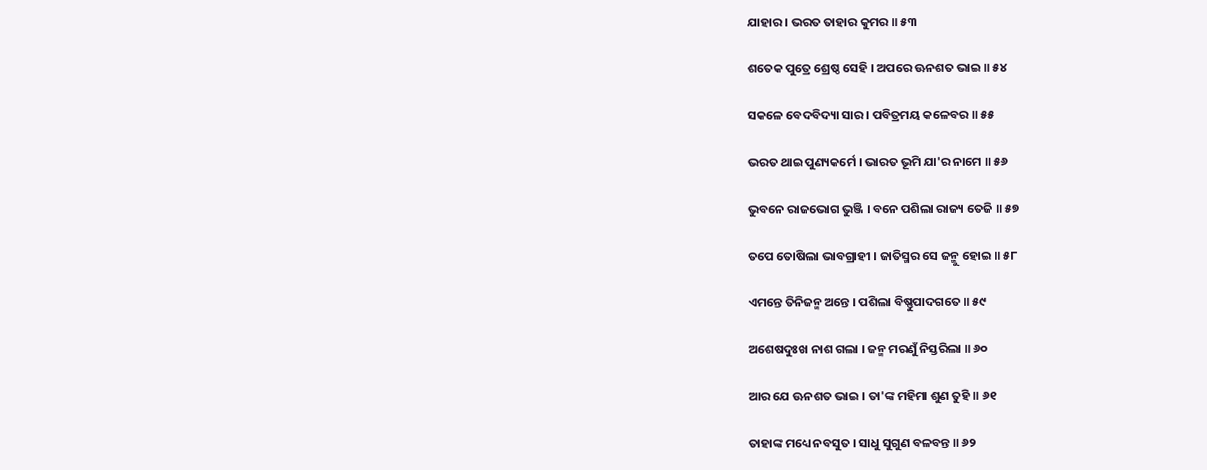ଯାହାର । ଭରତ ତାହାର କୁମର ॥ ୫୩

ଶତେକ ପୁତ୍ରେ ଶ୍ରେଷ୍ଠ ସେହି । ଅପରେ ଊନଶତ ଭାଇ ॥ ୫୪

ସକଳେ ବେଦବିଦ୍ୟା ସାର । ପବିତ୍ରମୟ କଳେବର ॥ ୫୫

ଭରତ ଥାଇ ପୁଣ୍ୟକର୍ମେ । ଭାରତ ଭୂମି ଯା'ର ନାମେ ॥ ୫୬

ଭୁବନେ ରାଜଭୋଗ ଭୁଞ୍ଜି । ବନେ ପଶିଲା ରାଜ୍ୟ ତେଜି ॥ ୫୭

ତପେ ତୋଷିଲା ଭାବଗ୍ରାହୀ । ଜାତିସ୍ମର ସେ ଜନ୍ମୁ ହୋଇ ॥ ୫୮

ଏମନ୍ତେ ତିନିଜନ୍ମ ଅନ୍ତେ । ପଶିଲା ବିଷ୍ଣୁପାଦଗତେ ॥ ୫୯

ଅଶେଷଦୁଃଖ ନାଶ ଗଲା । ଜନ୍ମ ମରଣୁଁ ନିସ୍ତରିଲା ॥ ୬୦

ଆର ଯେ ଊନଶତ ଭାଇ । ତା'ଙ୍କ ମହିମା ଶୁଣ ତୁହି ॥ ୬୧

ତାହାଙ୍କ ମଧ୍ୟେ ନବସୁତ । ସାଧୁ ସୁଗୁଣ ବଳବନ୍ତ ॥ ୬୨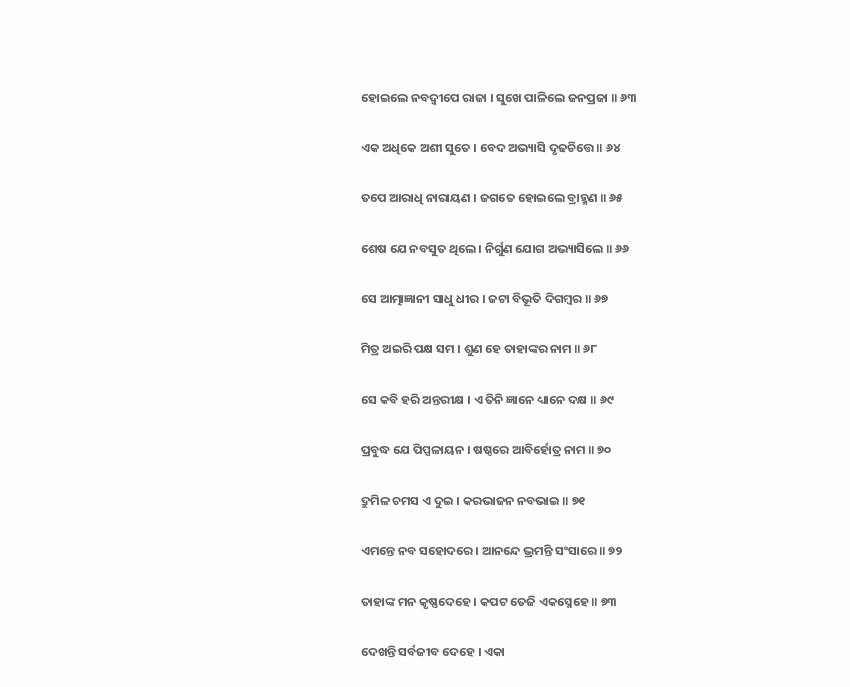ହୋଇଲେ ନବଦ୍ୱୀପେ ରାଜା । ସୁଖେ ପାଳିଲେ ଜନପ୍ରଜା ॥ ୬୩

ଏକ ଅଧିକେ ଅଶୀ ସୁତେ । ବେଦ ଅଭ୍ୟାସି ଦୃଢଚିତ୍ତେ ॥ ୬୪

ତପେ ଆରାଧି ନାରାୟଣ । ଜଗତେ ହୋଇଲେ ବ୍ରାହ୍ମଣ ॥ ୬୫

ଶେଷ ଯେ ନବସୁତ ଥିଲେ । ନିର୍ଗୁଣ ଯୋଗ ଅଭ୍ୟାସିଲେ ॥ ୬୬

ସେ ଆତ୍ମାଜ୍ଞାନୀ ସାଧୁ ଧୀର । ଜଟା ବିଭୂତି ଦିଗମ୍ବର ॥ ୬୭

ମିତ୍ର ଅଇରି ପକ୍ଷ ସମ । ଶୁଣ ହେ ତାହାଙ୍କର ନାମ ॥ ୬୮

ସେ କବି ହରି ଅନ୍ତରୀକ୍ଷ । ଏ ତିନି ଜ୍ଞାନେ ଧ୍ୟାନେ ଦକ୍ଷ ॥ ୬୯

ପ୍ରବୁଦ୍ଧ ଯେ ପି‌ପ୍ପଳାୟନ । ଷଷ୍ଠରେ ଆବିର୍ହୋତ୍ର ନାମ ॥ ୭୦

ଦ୍ରୁମିଳ ଚମସ ଏ ଦୁଇ । କରଭାଜନ ନବଭାଇ ॥ ୭୧

ଏମନ୍ତେ ନବ ସହୋଦରେ । ଆନନ୍ଦେ ଭ୍ରମନ୍ତି ସଂସାରେ ॥ ୭୨

ତାହାଙ୍କ ମନ କୃଷ୍ଣଦେହେ । କପଟ ତେଜି ଏକସ୍ନେହେ ॥ ୭୩

ଦେଖନ୍ତି ସର୍ବଜୀବ ଦେହେ । ଏକା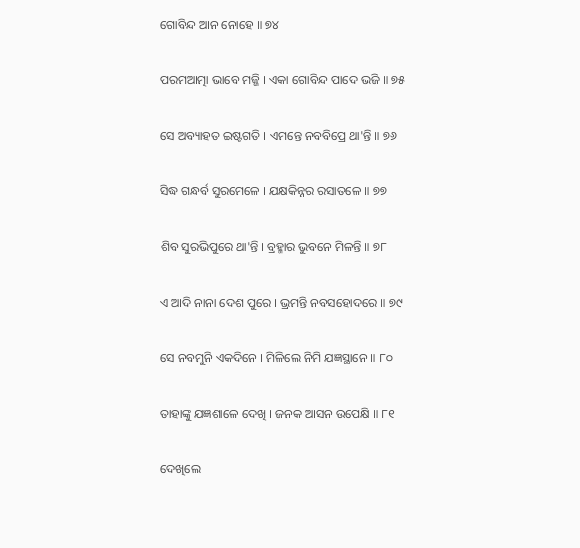ଗୋବିନ୍ଦ ଆନ ନୋହେ ॥ ୭୪

ପରମଆତ୍ମା ଭାବେ ମଜ୍ଜି । ଏକା ଗୋବିନ୍ଦ ପାଦେ ଭଜି ॥ ୭୫

ସେ ଅବ୍ୟାହତ ଇଷ୍ଟଗତି । ଏମନ୍ତେ ନବବିପ୍ରେ ଥା'ନ୍ତି ॥ ୭୬

ସିଦ୍ଧ ଗନ୍ଧର୍ବ ସୁରମେଳେ । ଯକ୍ଷକିନ୍ନର ରସାତଳେ ॥ ୭୭

ଶିବ ସୁରଭିପୁରେ ଥା'ନ୍ତି । ବ୍ରହ୍ମାର ଭୁବନେ ମିଳନ୍ତି ॥ ୭୮

ଏ ଆଦି ନାନା ଦେଶ ପୁରେ । ଭ୍ରମନ୍ତି ନବସହୋଦରେ ॥ ୭୯

ସେ ନବମୁନି ଏକଦିନେ । ମିଳିଲେ ନିମି ଯଜ୍ଞସ୍ଥାନେ ॥ ୮୦

ତାହାଙ୍କୁ ଯଜ୍ଞଶାଳେ ଦେଖି । ଜନକ ଆସନ ଉପେକ୍ଷି ॥ ୮୧

ଦେଖିଲେ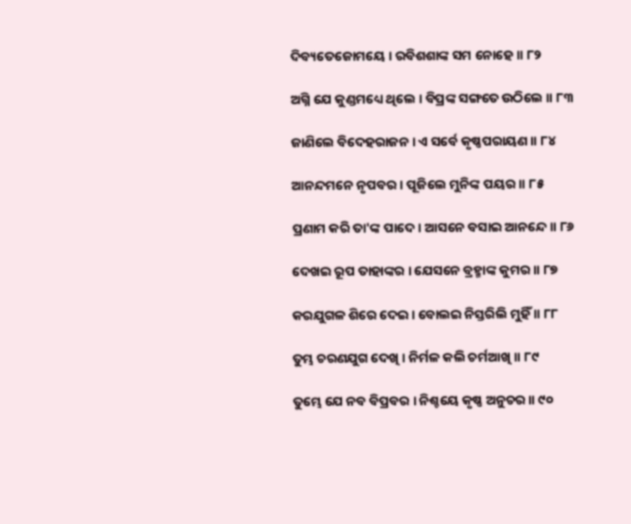ଦିବ୍ୟତେଜୋମୟେ । ରବିଶଶାଙ୍କ ସମ ନୋହେ ॥ ୮୨

ଅଗ୍ନି ଯେ କୁଣ୍ଡମଧ୍ୟେ ଥିଲେ । ବିପ୍ରଙ୍କ ସଙ୍ଗତେ ଉଠିଲେ ॥ ୮୩

ଜାଣିଲେ ବିଦେହରାଜନ । ଏ ସର୍ବେ କୃଷ୍ଣପରାୟଣ ॥ ୮୪

ଆନନ୍ଦମନେ ନୃପବର । ପୂଜିଲେ ମୁନିଙ୍କ ପୟର ॥ ୮୫

ପ୍ରଣାମ କରି ତା'ଙ୍କ ପାଦେ । ଆସନେ ବସାଇ ଆନନ୍ଦେ ॥ ୮୬

ଦେଖଇ ରୂପ ତାହାଙ୍କର । ଯେସନେ ବ୍ରହ୍ମାଙ୍କ କୁମର ॥ ୮୭

କରଯୁଗଳ ଶିରେ ଦେଇ । ବୋଲଇ ନିସ୍ତରିଲି ମୁହିଁ ॥ ୮୮

ତୁମ୍ଭ ଚରଣଯୁଗ ଦେଖି । ନିର୍ମଳ କଲି ଚର୍ମଆଖି ॥ ୮୯

ତୁମ୍ଭେ ଯେ ନବ ବିପ୍ରବର । ନିଶ୍ଚୟେ କୃଷ୍ଣ ଅନୁଚର ॥ ୯୦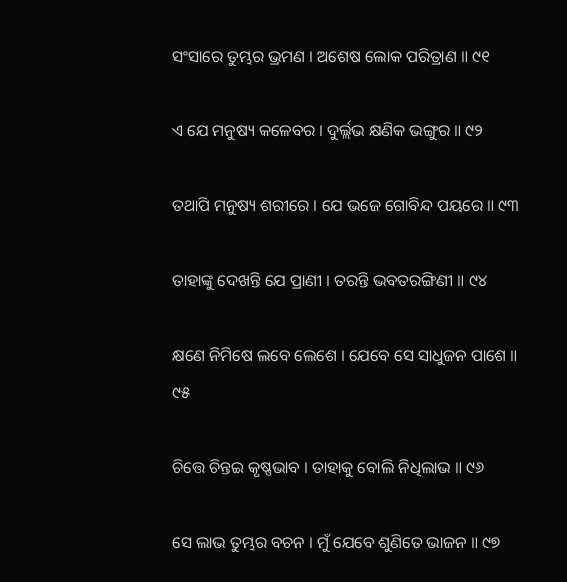ସଂସାରେ ତୁମ୍ଭର ଭ୍ରମଣ । ଅଶେଷ ଲୋକ ପରିତ୍ରାଣ ॥ ୯୧

ଏ ଯେ ମନୁଷ୍ୟ କଳେବର । ଦୁର୍ଲ୍ଲଭ କ୍ଷଣିକ ଭଙ୍ଗୁର ॥ ୯୨

ତଥାପି ମନୁଷ୍ୟ ଶରୀରେ । ଯେ ଭଜେ ଗୋବିନ୍ଦ ପୟରେ ॥ ୯୩

ତାହାଙ୍କୁ ଦେଖନ୍ତି ଯେ ପ୍ରାଣୀ । ତରନ୍ତି ଭବତରଙ୍ଗିଣୀ ॥ ୯୪

କ୍ଷଣେ ନିମିଷେ ଲବେ ଲେଶେ । ଯେବେ ସେ ସାଧୁଜନ ପାଶେ ॥ ୯୫

ଚିତ୍ତେ ଚିନ୍ତଇ କୃଷ୍ଣଭାବ । ତାହାକୁ ବୋଲି ନିଧିଲାଭ ॥ ୯୬

ସେ ଲାଭ ତୁମ୍ଭର ବଚନ । ମୁଁ ଯେବେ ଶୁଣିତେ ଭାଜନ ॥ ୯୭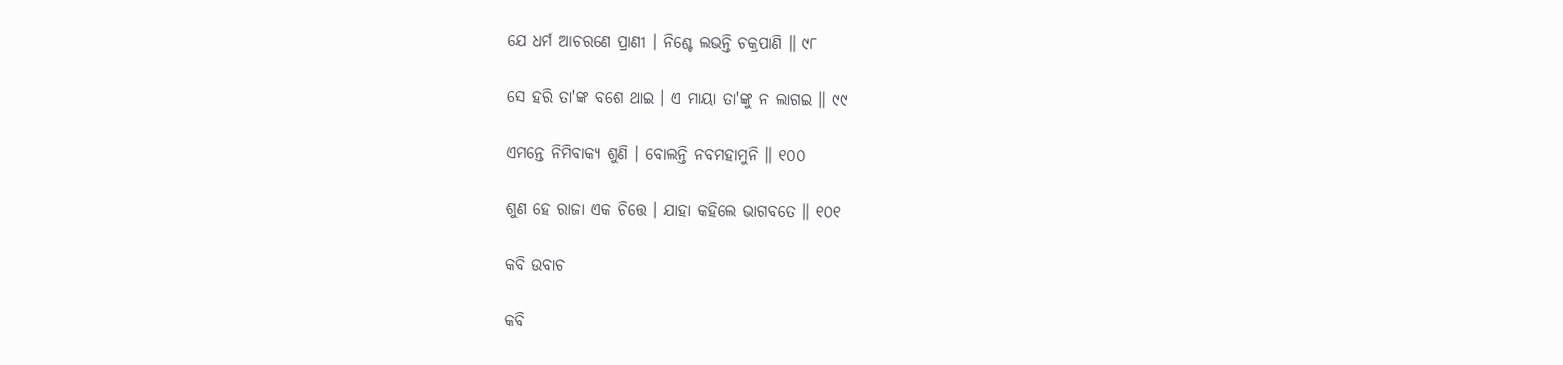ଯେ ଧର୍ମ ଆଚରଣେ ପ୍ରାଣୀ । ନିଶ୍ଚେ ଲଭନ୍ତି ଚକ୍ରପାଣି ॥ ୯୮

ସେ ହରି ତା'ଙ୍କ ବଶେ ଥାଇ । ଏ ମାୟା ତା'ଙ୍କୁ ନ ଲାଗଇ ॥ ୯୯

ଏମନ୍ତେ ନିମିବାକ୍ୟ ଶୁଣି । ବୋଲନ୍ତି ନବମହାମୁନି ॥ ୧୦୦

ଶୁଣ ହେ ରାଜା ଏକ ଚିତ୍ତେ । ଯାହା କହିଲେ ଭାଗବତେ ॥ ୧୦୧

କବି ଉବାଚ

କବି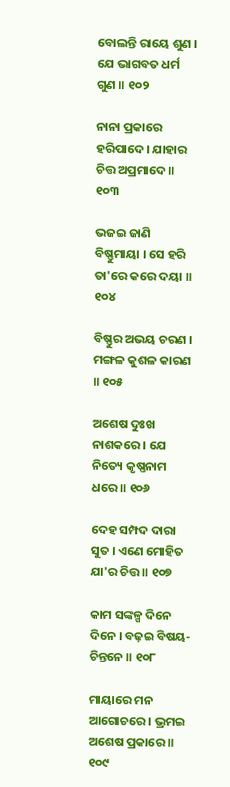ବୋଲନ୍ତି ରାୟେ ଶୁଣ । ଯେ ଭାଗବତ ଧର୍ମ ଗୁଣ ॥ ୧୦୨

ନାନା ପ୍ରକାରେ ହରିପାଦେ । ଯାହାର ଚିତ୍ତ ଅପ୍ରମାଦେ ॥ ୧୦୩

ଭଜଇ ଜାଣି ବିଷ୍ଣୁମାୟା । ସେ ହରି ତା'ରେ କରେ ଦୟା ॥ ୧୦୪

ବିଷ୍ଣୁର ଅଭୟ ଚରଣ । ମଙ୍ଗଳ କୁଶଳ କାରଣ ॥ ୧୦୫

ଅଶେଷ ଦୁଃଖ ନାଶକରେ । ଯେ ନିତ୍ୟେ କୃଷ୍ଣନାମ ଧରେ ॥ ୧୦୬

ଦେହ ସମ୍ପଦ ଦାରା ସୁତ । ଏଣେ ମୋହିତ ଯା'ର ଚିତ୍ତ ॥ ୧୦୭

କାମ ସଙ୍କଳ୍ପ ଦିନେ ଦିନେ । ବଢ଼ଇ ବିଷୟ-ଚିନ୍ତନେ ॥ ୧୦୮

ମାୟାରେ ମନ ଆଗୋଚରେ । ଭ୍ରମଇ ଅଶେଷ ପ୍ରକାରେ ॥ ୧୦୯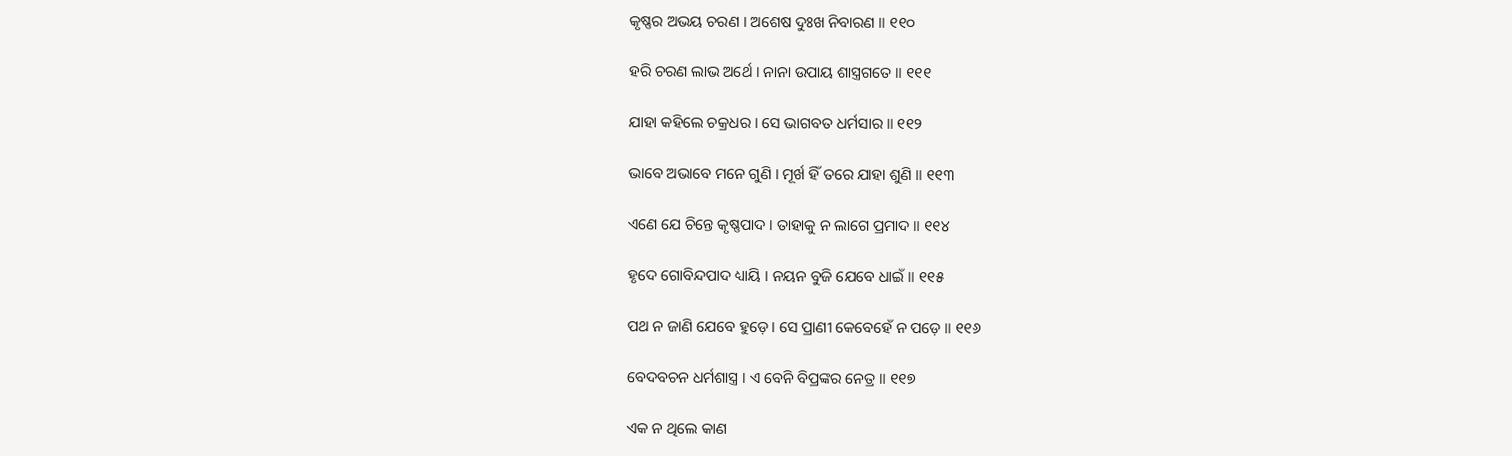କୃଷ୍ଣର ଅଭୟ ଚରଣ । ଅଶେଷ ଦୁଃଖ ନିବାରଣ ॥ ୧୧୦

ହରି ଚରଣ ଲାଭ ଅର୍ଥେ । ନାନା ଉପାୟ ଶାସ୍ତ୍ରଗତେ ॥ ୧୧୧

ଯାହା କହିଲେ ଚକ୍ରଧର । ସେ ଭାଗବତ ଧର୍ମସାର ॥ ୧୧୨

ଭାବେ ଅଭାବେ ମନେ ଗୁଣି । ମୂର୍ଖ ହିଁ ତରେ ଯାହା ଶୁଣି ॥ ୧୧୩

ଏଣେ ଯେ ଚିନ୍ତେ କୃଷ୍ଣପାଦ । ତାହାକୁ ନ ଲାଗେ ପ୍ରମାଦ ॥ ୧୧୪

ହୃଦେ ଗୋବିନ୍ଦପାଦ ଧ୍ୟାୟି । ନୟନ ବୁଜି ଯେବେ ଧାଇଁ ॥ ୧୧୫

ପଥ ନ ଜାଣି ଯେବେ ହୁଡ଼େ । ସେ ପ୍ରାଣୀ କେବେହେଁ ନ ପଡ଼େ ॥ ୧୧୬

ବେଦବଚନ ଧର୍ମଶାସ୍ତ୍ର । ଏ ବେନି ବିପ୍ରଙ୍କର ନେତ୍ର ॥ ୧୧୭

ଏକ ନ ଥିଲେ କାଣ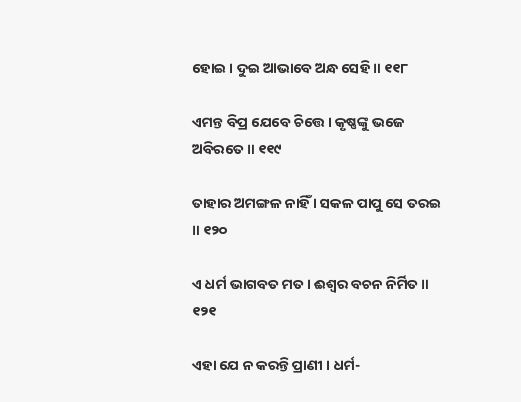ହୋଇ । ଦୁଇ ଆଭାବେ ଅନ୍ଧ ସେହି ॥ ୧୧୮

ଏମନ୍ତ ବିପ୍ର ଯେବେ ଚିତ୍ତେ । କୃଷ୍ଣଙ୍କୁ ଭଜେ ଅବିରତେ ॥ ୧୧୯

ତାହାର ଅମଙ୍ଗଳ ନାହିଁ । ସକଳ ପାପୁ ସେ ତରଇ ॥ ୧୨୦

ଏ ଧର୍ମ ଭାଗବତ ମତ । ଈଶ୍ବର ବଚନ ନିର୍ମିତ ॥ ୧୨୧

ଏହା ଯେ ନ କରନ୍ତି ପ୍ରାଣୀ । ଧର୍ମ-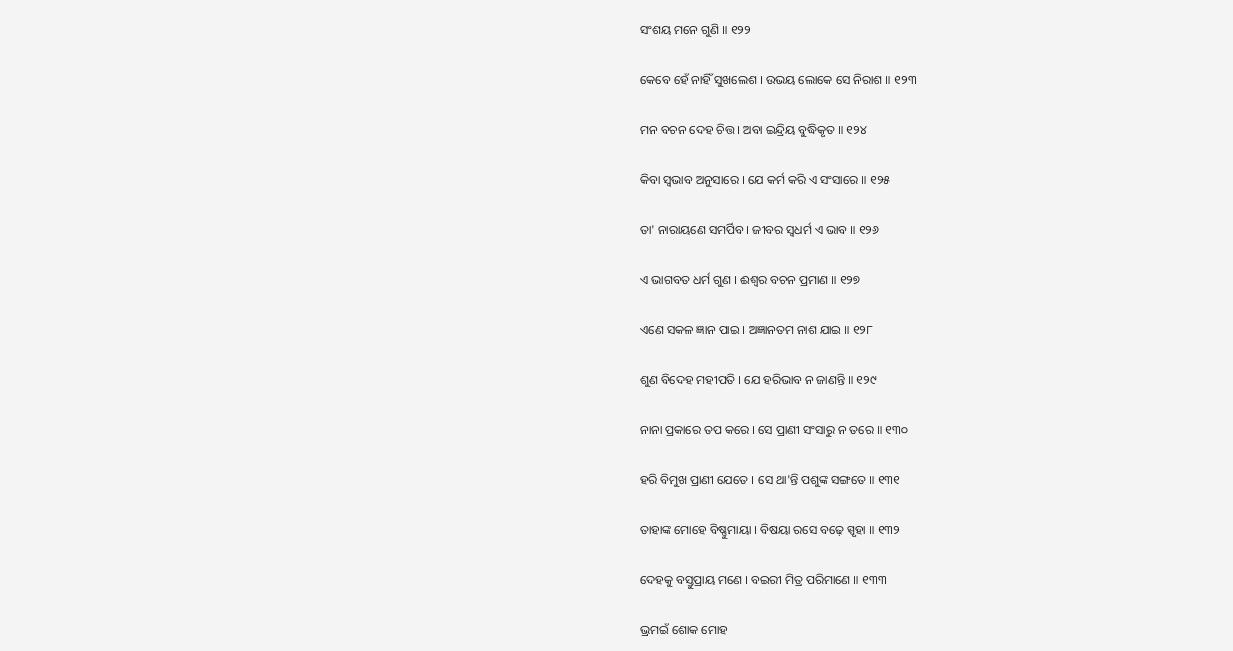ସଂଶୟ ମନେ ଗୁଣି ॥ ୧୨୨

କେବେ ହେଁ ନାହିଁ ସୁଖଲେଶ । ଉଭୟ ଲୋକେ ସେ ନିରାଶ ॥ ୧୨୩

ମନ ବଚନ ଦେହ ଚିତ୍ତ । ଅବା ଇନ୍ଦ୍ରିୟ ବୁଦ୍ଧିକୃତ ॥ ୧୨୪

କିବା ସ୍ୱଭାବ ଅନୁସାରେ । ଯେ କର୍ମ କରି ଏ ସଂସାରେ ॥ ୧୨୫

ତା' ନାରାୟଣେ ସମର୍ପିବ । ଜୀବର ସ୍ୱଧର୍ମ ଏ ଭାବ ॥ ୧୨୬

ଏ ଭାଗବତ ଧର୍ମ ଗୁଣ । ଈଶ୍ୱର ବଚନ ପ୍ରମାଣ ॥ ୧୨୭

ଏଣେ ସକଳ ଜ୍ଞାନ ପାଇ । ଅଜ୍ଞାନତମ ନାଶ ଯାଇ ॥ ୧୨୮

ଶୁଣ ବିଦେହ ମହୀପତି । ଯେ ହରିଭାବ ନ ଜାଣନ୍ତି ॥ ୧୨୯

ନାନା ପ୍ରକାରେ ତପ କରେ । ସେ ପ୍ରାଣୀ ସଂସାରୁ ନ ତରେ ॥ ୧୩୦

ହରି ବିମୁଖ ପ୍ରାଣୀ ଯେତେ । ସେ ଥା'ନ୍ତି ପଶୁଙ୍କ ସଙ୍ଗତେ ॥ ୧୩୧

ତାହାଙ୍କ ମୋହେ ବିଷ୍ଣୁମାୟା । ବିଷୟା ରସେ ବଢ଼େ ସ୍ପୃହା ॥ ୧୩୨

ଦେହକୁ ବସ୍ତୁପ୍ରାୟ ମଣେ । ବଇରୀ ମିତ୍ର ପରିମାଣେ ॥ ୧୩୩

ଭ୍ରମଇଁ ଶୋକ ମୋହ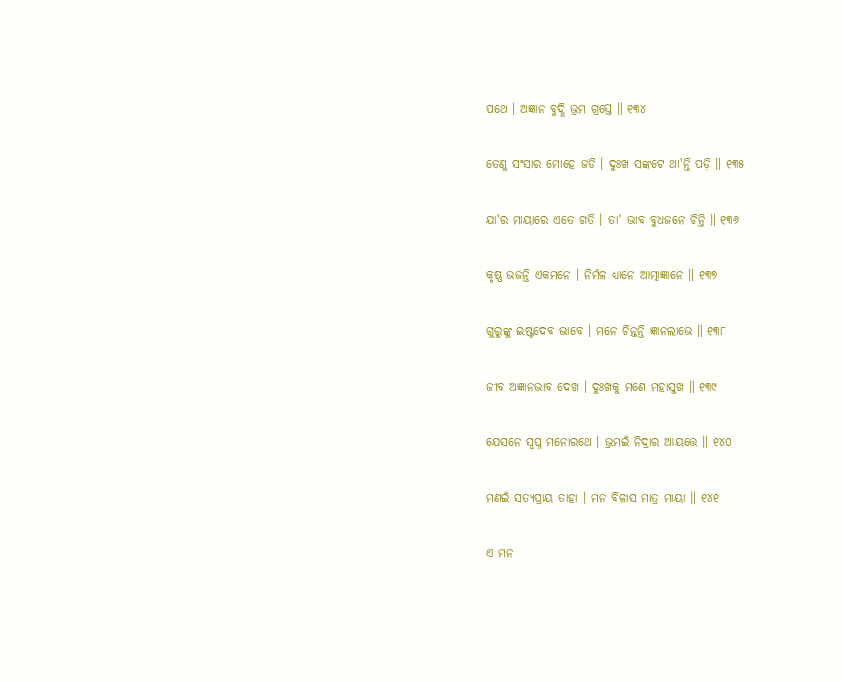ପଥେ । ଅଜ୍ଞାନ ବୁଦ୍ଧି ଭ୍ରମ ଗ୍ରସ୍ତେ ॥ ୧୩୪

ତେଣୁ ସଂସାର ମୋହେ ଜଡି । ଦୁଃଖ ସଙ୍କଟେ ଥା'ନ୍ତି ପଡ଼ି ॥ ୧୩୫

ଯା'ର ମାୟାରେ ଏତେ ଗତି । ତା' ଭାବ ବୁଧଜନେ ଚିନ୍ତି ॥ ୧୩୬

କୃଷ୍ଣ ଭଜନ୍ତି ଏକମନେ । ନିର୍ମଳ ଧ୍ୟାନେ ଆତ୍ମାଜ୍ଞାନେ ॥ ୧୩୭

ଗୁରୁଙ୍କୁ ଇଷ୍ଟଦେବ ଭାବେ । ମନେ ଚିନ୍ତନ୍ତି ଜ୍ଞାନଲାଭେ ॥ ୧୩୮

ଜୀବ ଅଜ୍ଞାନଭାବ ଦେଖ । ଦୁଃଖକୁ ମଣେ ମହାସୁଖ ॥ ୧୩୯

ଯେସନେ ସ୍ୱପ୍ନ ମନୋରଥେ । ଭ୍ରମଇଁ ନିଦ୍ରାର ଆୟତ୍ତେ ॥ ୧୪୦

ମଣଇଁ ସତ୍ୟପ୍ରାୟ ତାହା । ମନ ବିଳାସ ମାତ୍ର ମାୟା ॥ ୧୪୧

ଏ ମନ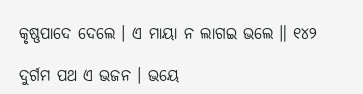କୃଷ୍ଣପାଦେ ଦେଲେ । ଏ ମାୟା ନ ଲାଗଇ ଭଲେ ॥ ୧୪୨

ଦୁର୍ଗମ ପଥ ଏ ଭଜନ । ଭୟେ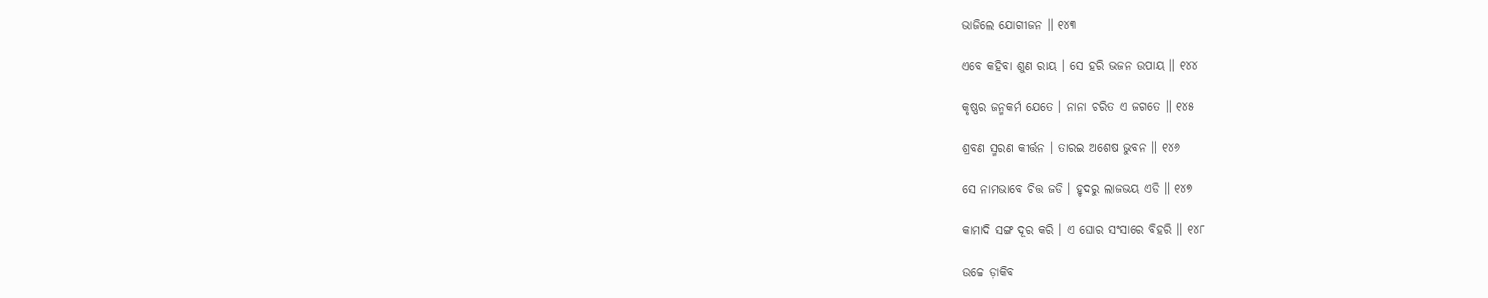ଭାଜିଲେ ଯୋଗୀଜନ ॥ ୧୪୩

ଏବେ କହିବା ଶୁଣ ରାୟ । ସେ ହରି ଭଜନ ଉପାୟ ॥ ୧୪୪

କୃଷ୍ଣର ଜନ୍ମକର୍ମ ଯେତେ । ନାନା ଚରିତ ଏ ଜଗତେ ॥ ୧୪୫

ଶ୍ରବଣ ସ୍ମରଣ କୀର୍ତ୍ତନ । ତାରଇ ଅଶେଷ ଭୁବନ ॥ ୧୪୬

ସେ ନାମଭାବେ ଚିତ୍ତ ଜଡି । ହୃଦରୁ ଲାଜଭୟ ଏଡି ॥ ୧୪୭

କାମାଦି ସଙ୍ଗ ଦୂର କରି । ଏ ଘୋର ସଂସାରେ ବିହରି ॥ ୧୪୮

ଉଚ୍ଚେ ଡ଼ାକିବ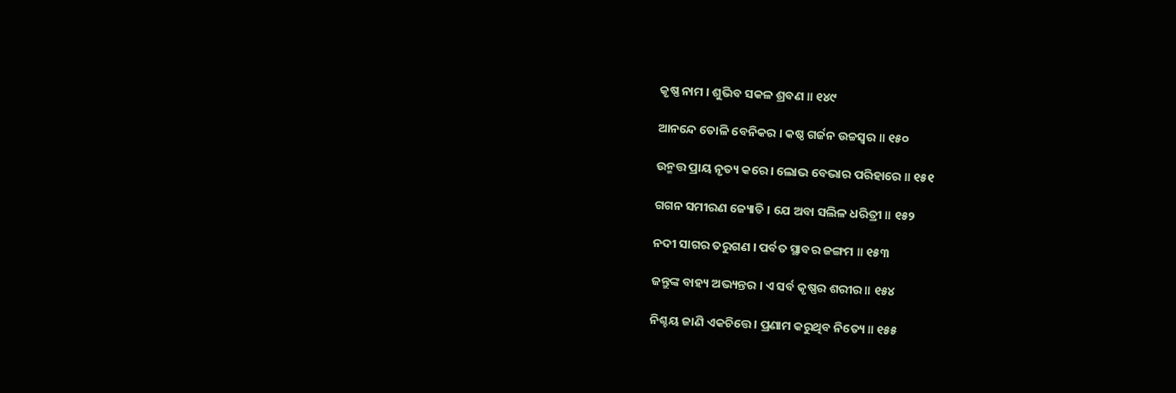କୃଷ୍ଣ ନାମ । ଶୁଭିବ ସକଳ ଶ୍ରବଣ ॥ ୧୪୯

ଆନନ୍ଦେ ତୋଳି ବେନିକର । କଷ୍ଠ ଗର୍ଜନ ଉଚ୍ଚସ୍ୱର ॥ ୧୫୦

ଉନ୍ମତ୍ତ ପ୍ରାୟ ନୃତ୍ୟ କରେ । ଲୋଭ ବେଭାର ପରିହାରେ ॥ ୧୫୧

ଗଗନ ସମୀରଣ ଜ୍ୟୋତି । ଯେ ଅବା ସଲିଳ ଧରିତ୍ରୀ ॥ ୧୫୨

ନଦୀ ସାଗର ତରୁଗଣ । ପର୍ବତ ସ୍ଥାବର ଜଙ୍ଗମ ॥ ୧୫୩

ଜନ୍ତୁଙ୍କ ବାହ୍ୟ ଅଭ୍ୟନ୍ତର । ଏ ସର୍ବ କୃଷ୍ଣର ଶରୀର ॥ ୧୫୪

ନିଶ୍ଚୟ ଜାଣି ଏକଚିତ୍ତେ । ପ୍ରଣାମ କରୁଥିବ ନିତ୍ୟେ ॥ ୧୫୫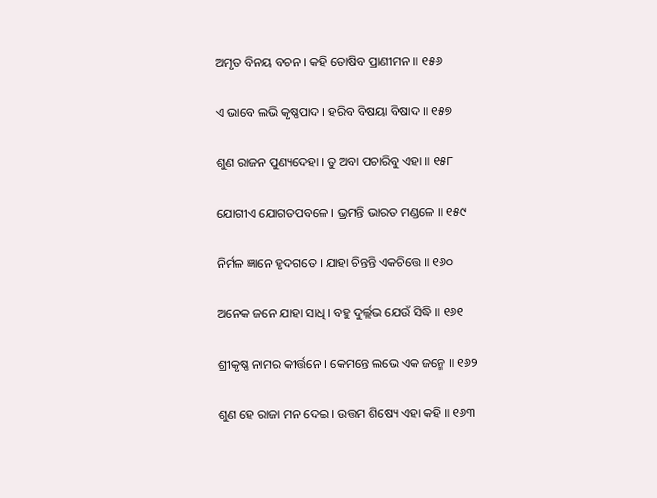ଅମୃତ ବିନୟ ବଚନ । କହି ତୋଷିବ ପ୍ରାଣୀମନ ॥ ୧୫୬

ଏ ଭାବେ ଲଭି କୃଷ୍ଣପାଦ । ହରିବ ବିଷୟା ବିଷାଦ ॥ ୧୫୭

ଶୁଣ ରାଜନ ପୁଣ୍ୟଦେହା । ତୁ ଅବା ପଚାରିବୁ ଏହା ॥ ୧୫୮

ଯୋଗୀଏ ଯୋଗତପବଳେ । ଭ୍ରମନ୍ତି ଭାରତ ମଣ୍ଡଳେ ॥ ୧୫୯

ନିର୍ମଳ ଜ୍ଞାନେ ହୃଦଗତେ । ଯାହା ଚିନ୍ତନ୍ତି ଏକଚିତ୍ତେ ॥ ୧୬୦

ଅନେକ ଜନେ ଯାହା ସାଧି । ବହୁ ଦୁର୍ଲ୍ଲଭ ଯେଉଁ ସିଦ୍ଧି ॥ ୧୬୧

ଶ୍ରୀକୃଷ୍ଣ ନାମର କୀର୍ତ୍ତନେ । କେମନ୍ତେ ଲଭେ ଏକ ଜନ୍ମେ ॥ ୧୬୨

ଶୁଣ ହେ ରାଜା ମନ ଦେଇ । ଉତ୍ତମ ଶିଷ୍ୟେ ଏହା କହି ॥ ୧୬୩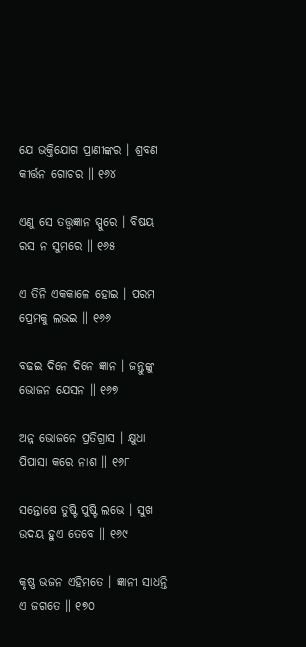ଯେ ଭକ୍ତିଯୋଗ ପ୍ରାଣୀଙ୍କର । ଶ୍ରବଣ କୀର୍ତ୍ତନ ଗୋଚର ॥ ୧୬୪

ଏଣୁ ସେ ତତ୍ତ୍ୱଜ୍ଞାନ ସ୍ପୁରେ । ବିଷୟ ରସ ନ ସୁମରେ ॥ ୧୬୫

ଏ ତିନି ଏକକାଳେ ହୋଇ । ପରମ ପ୍ରେମକୁ ଲଭଇ ॥ ୧୬୬

ବଢଇ ଦିନେ ଦିନେ ଜ୍ଞାନ । ଜନ୍ତୁଙ୍କୁ ଭୋଜନ ଯେସନ ॥ ୧୬୭

ଅନ୍ନ ଭୋଜନେ ପ୍ରତିଗ୍ରାସ । କ୍ଷୁଧା ପିପାସା କରେ ନାଶ ॥ ୧୬୮

ସନ୍ତୋଷେ ତୁଷ୍ଟି ପୁଷ୍ଟି ଲଭେ । ସୁଖ ଉଦୟ ହୁଏ ତେବେ ॥ ୧୬୯

କୃଷ୍ଣ ଭଜନ ଏହିମତେ । ଜ୍ଞାନୀ ସାଧନ୍ତି ଏ ଜଗତେ ॥ ୧୭୦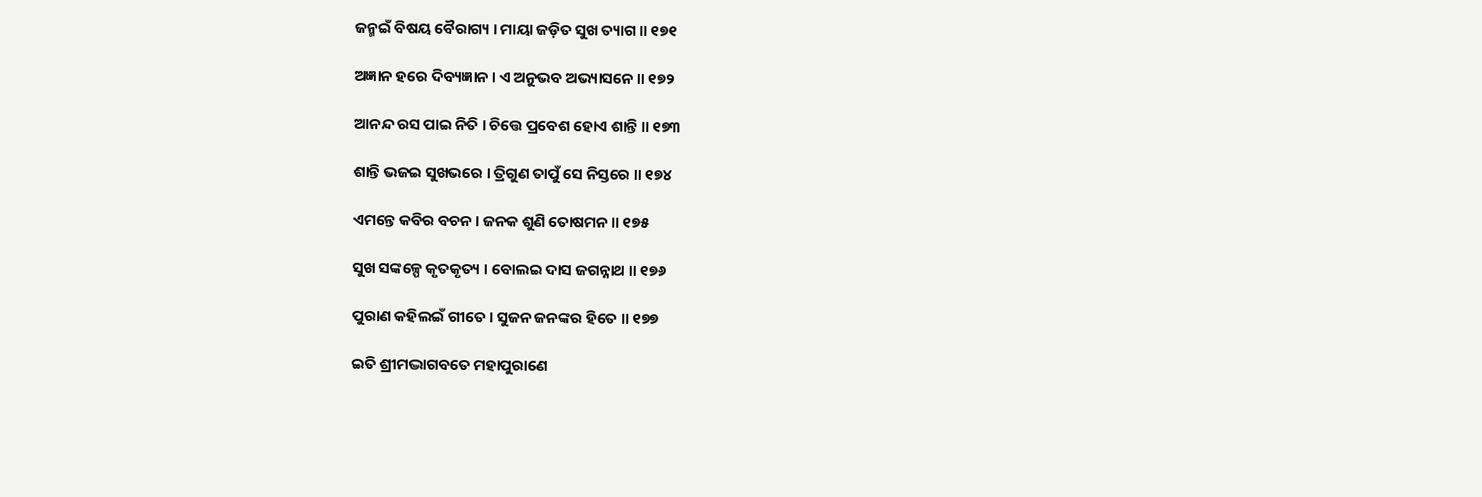ଜନ୍ମଇଁ ବିଷୟ ବୈରାଗ୍ୟ । ମାୟା ଜଡ଼ିତ ସୁଖ ତ୍ୟାଗ ॥ ୧୭୧

ଅଜ୍ଞାନ ହରେ ଦିବ୍ୟଜ୍ଞାନ । ଏ ଅନୁଭବ ଅଭ୍ୟାସନେ ॥ ୧୭୨

ଆନନ୍ଦ ରସ ପାଇ ନିତି । ଚିତ୍ତେ ପ୍ରବେଶ ହୋଏ ଶାନ୍ତି ॥ ୧୭୩

ଶାନ୍ତି ଭଜଇ ସୁଖଭରେ । ତ୍ରିଗୁଣ ତାପୁଁ ସେ ନିସ୍ତରେ ॥ ୧୭୪

ଏମନ୍ତେ କବିର ବଚନ । ଜନକ ଶୁଣି ତୋଷମନ ॥ ୧୭୫

ସୁଖ ସଙ୍କଳ୍ପେ କୃତକୃତ୍ୟ । ବୋଲଇ ଦାସ ଜଗନ୍ନାଥ ॥ ୧୭୬

ପୁରାଣ କହିଲଇଁ ଗୀତେ । ସୁଜନ ଜନଙ୍କର ହିତେ ॥ ୧୭୭

ଇତି ଶ୍ରୀମଦ୍ଭାଗବତେ ମହାପୁରାଣେ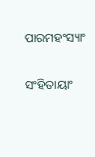ପାରମହଂସ୍ୟାଂ

ସଂହିତାୟାଂ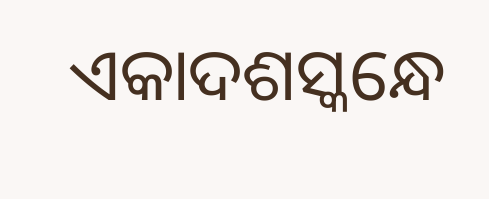ଏକାଦଶସ୍କନ୍ଧେ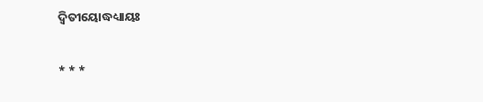ଦ୍ୱିତୀୟୋଦ୍ଧଧ୍ୟାୟଃ

* * *